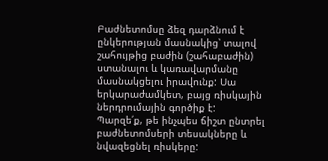Բաժնետոմսը ձեզ դարձնում է ընկերության մասնակից՝ տալով շահույթից բաժին (շահաբաժին) ստանալու և կառավարմանը մասնակցելու իրավունք: Սա երկարաժամկետ, բայց ռիսկային ներդրումային գործիք է:
Պարզե՛ք, թե ինչպես ճիշտ ընտրել բաժնետոմսերի տեսակները և նվազեցնել ռիսկերը: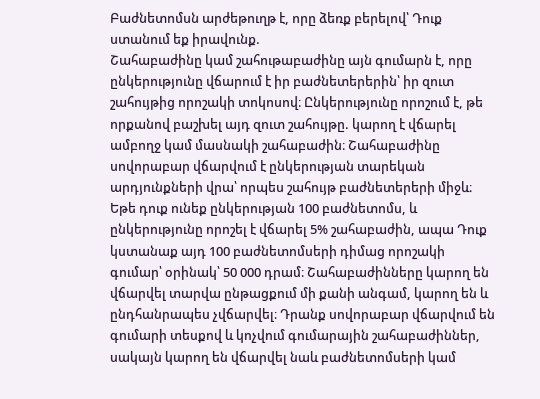Բաժնետոմսն արժեթուղթ է, որը ձեռք բերելով՝ Դուք ստանում եք իրավունք.
Շահաբաժինը կամ շահութաբաժինը այն գումարն է, որը ընկերությունը վճարում է իր բաժնետերերին՝ իր զուտ շահույթից որոշակի տոկոսով։ Ընկերությունը որոշում է, թե որքանով բաշխել այդ զուտ շահույթը. կարող է վճարել ամբողջ կամ մասնակի շահաբաժին։ Շահաբաժինը սովորաբար վճարվում է ընկերության տարեկան արդյունքների վրա՝ որպես շահույթ բաժնետերերի միջև։ Եթե դուք ունեք ընկերության 100 բաժնետոմս, և ընկերությունը որոշել է վճարել 5% շահաբաժին, ապա Դուք կստանաք այդ 100 բաժնետոմսերի դիմաց որոշակի գումար՝ օրինակ՝ 50 000 դրամ։ Շահաբաժինները կարող են վճարվել տարվա ընթացքում մի քանի անգամ, կարող են և ընդհանրապես չվճարվել։ Դրանք սովորաբար վճարվում են գումարի տեսքով և կոչվում գումարային շահաբաժիններ, սակայն կարող են վճարվել նաև բաժնետոմսերի կամ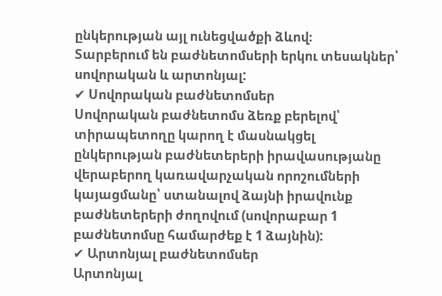ընկերության այլ ունեցվածքի ձևով։
Տարբերում են բաժնետոմսերի երկու տեսակներ՝ սովորական և արտոնյալ:
✔ Սովորական բաժնետոմսեր
Սովորական բաժնետոմս ձեռք բերելով՝ տիրապետողը կարող է մասնակցել ընկերության բաժնետերերի իրավասությանը վերաբերող կառավարչական որոշումների կայացմանը՝ ստանալով ձայնի իրավունք բաժնետերերի ժողովում (սովորաբար 1 բաժնետոմսը համարժեք է 1 ձայնին):
✔ Արտոնյալ բաժնետոմսեր
Արտոնյալ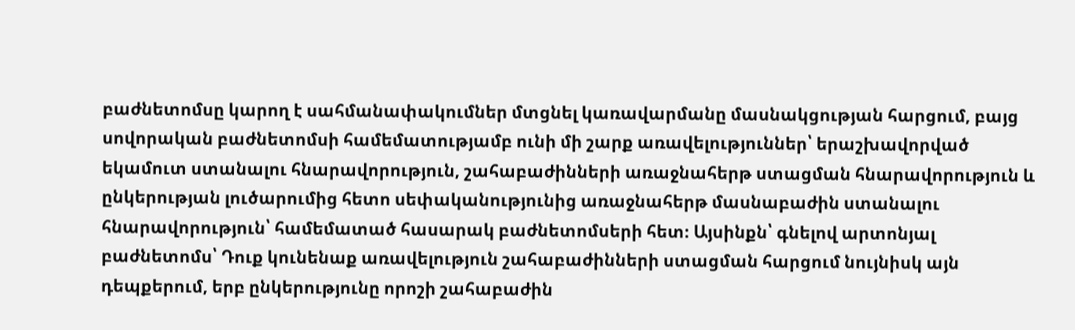բաժնետոմսը կարող է սահմանափակումներ մտցնել կառավարմանը մասնակցության հարցում, բայց սովորական բաժնետոմսի համեմատությամբ ունի մի շարք առավելություններ՝ երաշխավորված եկամուտ ստանալու հնարավորություն, շահաբաժինների առաջնահերթ ստացման հնարավորություն և ընկերության լուծարումից հետո սեփականությունից առաջնահերթ մասնաբաժին ստանալու հնարավորություն՝ համեմատած հասարակ բաժնետոմսերի հետ։ Այսինքն՝ գնելով արտոնյալ բաժնետոմս՝ Դուք կունենաք առավելություն շահաբաժինների ստացման հարցում նույնիսկ այն դեպքերում, երբ ընկերությունը որոշի շահաբաժին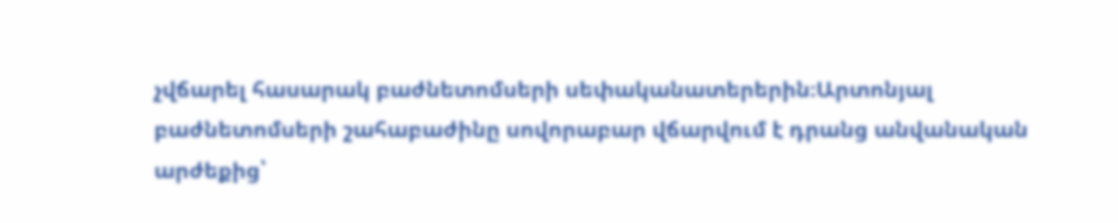չվճարել հասարակ բաժնետոմսերի սեփականատերերին։Արտոնյալ բաժնետոմսերի շահաբաժինը սովորաբար վճարվում է դրանց անվանական արժեքից՝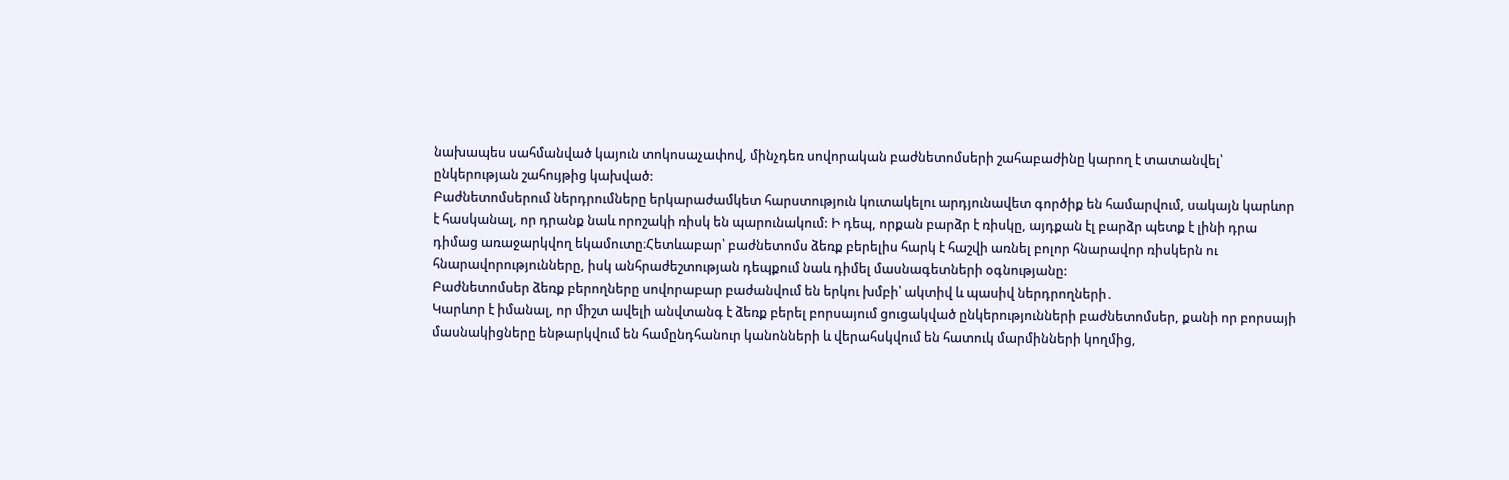նախապես սահմանված կայուն տոկոսաչափով, մինչդեռ սովորական բաժնետոմսերի շահաբաժինը կարող է տատանվել՝ ընկերության շահույթից կախված:
Բաժնետոմսերում ներդրումները երկարաժամկետ հարստություն կուտակելու արդյունավետ գործիք են համարվում, սակայն կարևոր է հասկանալ, որ դրանք նաև որոշակի ռիսկ են պարունակում: Ի դեպ, որքան բարձր է ռիսկը, այդքան էլ բարձր պետք է լինի դրա դիմաց առաջարկվող եկամուտը։Հետևաբար՝ բաժնետոմս ձեռք բերելիս հարկ է հաշվի առնել բոլոր հնարավոր ռիսկերն ու հնարավորությունները, իսկ անհրաժեշտության դեպքում նաև դիմել մասնագետների օգնությանը:
Բաժնետոմսեր ձեռք բերողները սովորաբար բաժանվում են երկու խմբի՝ ակտիվ և պասիվ ներդրողների․
Կարևոր է իմանալ, որ միշտ ավելի անվտանգ է ձեռք բերել բորսայում ցուցակված ընկերությունների բաժնետոմսեր, քանի որ բորսայի մասնակիցները ենթարկվում են համընդհանուր կանոնների և վերահսկվում են հատուկ մարմինների կողմից,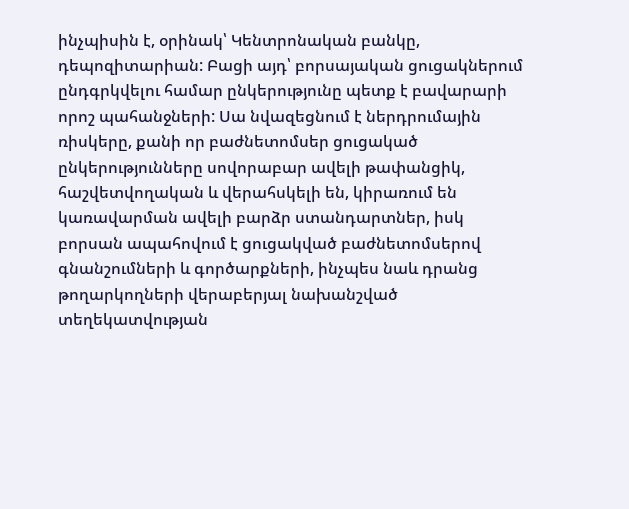ինչպիսին է, օրինակ՝ Կենտրոնական բանկը, դեպոզիտարիան: Բացի այդ՝ բորսայական ցուցակներում ընդգրկվելու համար ընկերությունը պետք է բավարարի որոշ պահանջների: Սա նվազեցնում է ներդրումային ռիսկերը, քանի որ բաժնետոմսեր ցուցակած ընկերությունները սովորաբար ավելի թափանցիկ, հաշվետվողական և վերահսկելի են, կիրառում են կառավարման ավելի բարձր ստանդարտներ, իսկ բորսան ապահովում է ցուցակված բաժնետոմսերով գնանշումների և գործարքների, ինչպես նաև դրանց թողարկողների վերաբերյալ նախանշված տեղեկատվության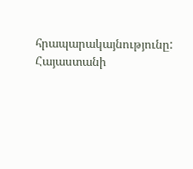հրապարակայնությունը:
Հայաստանի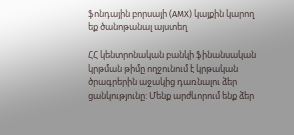ֆոնդային բորսայի (AMX) կայքին կարող եք ծանոթանալ այստեղ

ՀՀ կենտրոնական բանկի ֆինանսական կրթման թիմը ողջունում է կրթական ծրագրերին աջակից դառնալու ձեր ցանկությունը: Մենք արժևորում ենք ձեր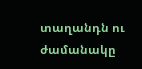տաղանդն ու ժամանակը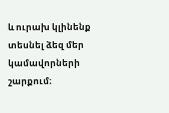և ուրախ կլինենք տեսնել ձեզ մեր կամավորների շարքում։